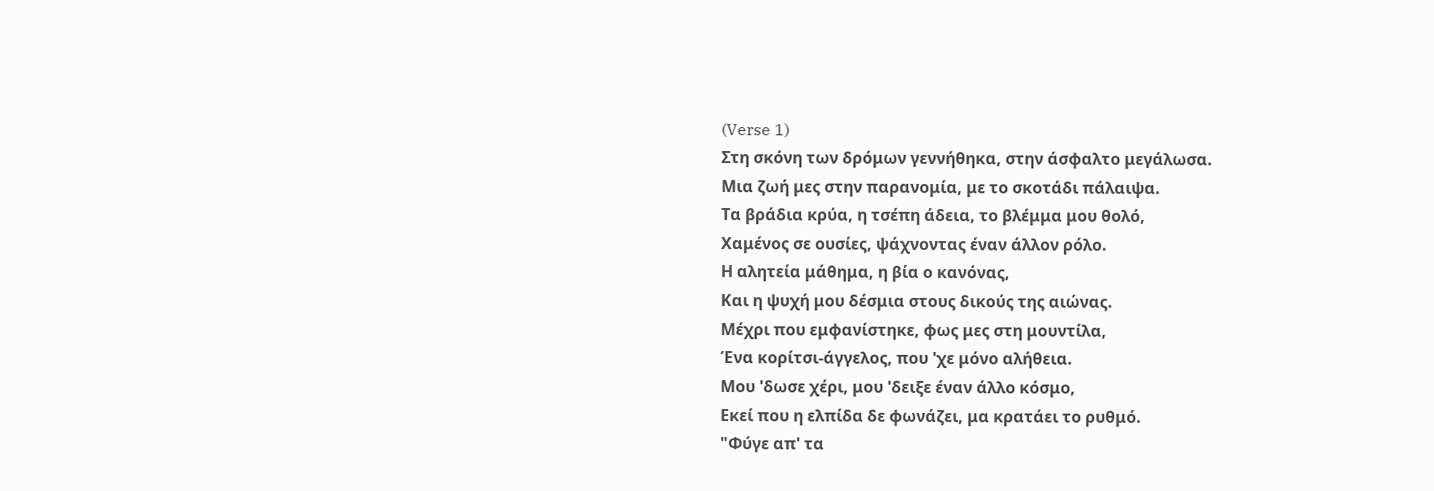(Verse 1)
Στη σκόνη των δρόμων γεννήθηκα, στην άσφαλτο μεγάλωσα.
Μια ζωή μες στην παρανομία, με το σκοτάδι πάλαιψα.
Τα βράδια κρύα, η τσέπη άδεια, το βλέμμα μου θολό,
Χαμένος σε ουσίες, ψάχνοντας έναν άλλον ρόλο.
Η αλητεία μάθημα, η βία ο κανόνας,
Και η ψυχή μου δέσμια στους δικούς της αιώνας.
Μέχρι που εμφανίστηκε, φως μες στη μουντίλα,
Ένα κορίτσι-άγγελος, που 'χε μόνο αλήθεια.
Μου 'δωσε χέρι, μου 'δειξε έναν άλλο κόσμο,
Εκεί που η ελπίδα δε φωνάζει, μα κρατάει το ρυθμό.
"Φύγε απ' τα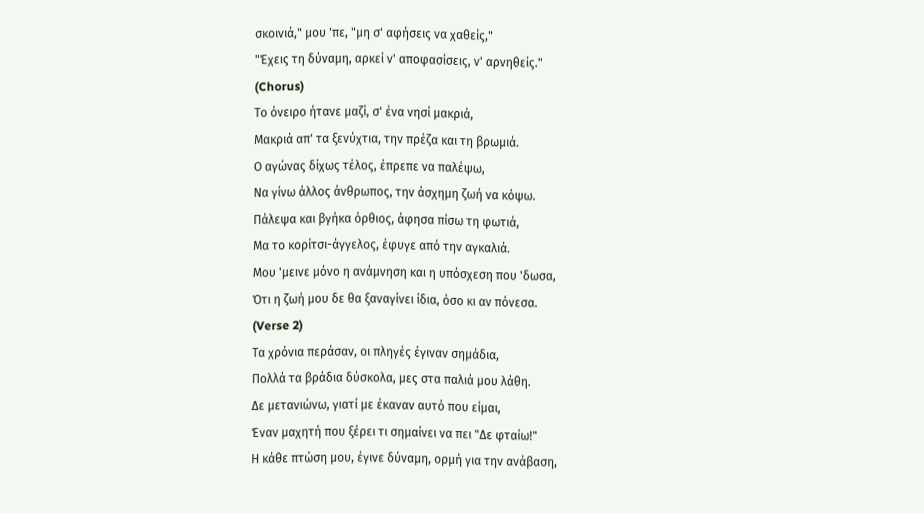σκοινιά," μου 'πε, "μη σ' αφήσεις να χαθείς,"
"Έχεις τη δύναμη, αρκεί ν' αποφασίσεις, ν' αρνηθείς."
(Chorus)
Το όνειρο ήτανε μαζί, σ' ένα νησί μακριά,
Μακριά απ' τα ξενύχτια, την πρέζα και τη βρωμιά.
Ο αγώνας δίχως τέλος, έπρεπε να παλέψω,
Να γίνω άλλος άνθρωπος, την άσχημη ζωή να κόψω.
Πάλεψα και βγήκα όρθιος, άφησα πίσω τη φωτιά,
Μα το κορίτσι-άγγελος, έφυγε από την αγκαλιά.
Μου 'μεινε μόνο η ανάμνηση και η υπόσχεση που 'δωσα,
Ότι η ζωή μου δε θα ξαναγίνει ίδια, όσο κι αν πόνεσα.
(Verse 2)
Τα χρόνια περάσαν, οι πληγές έγιναν σημάδια,
Πολλά τα βράδια δύσκολα, μες στα παλιά μου λάθη.
Δε μετανιώνω, γιατί με έκαναν αυτό που είμαι,
Έναν μαχητή που ξέρει τι σημαίνει να πει "Δε φταίω!"
Η κάθε πτώση μου, έγινε δύναμη, ορμή για την ανάβαση,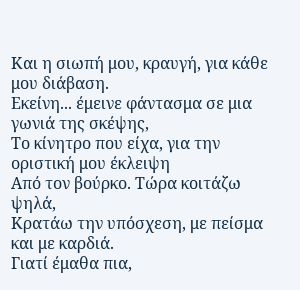Και η σιωπή μου, κραυγή, για κάθε μου διάβαση.
Εκείνη... έμεινε φάντασμα σε μια γωνιά της σκέψης,
Το κίνητρο που είχα, για την οριστική μου έκλειψη
Από τον βούρκο. Τώρα κοιτάζω ψηλά,
Κρατάω την υπόσχεση, με πείσμα και με καρδιά.
Γιατί έμαθα πια,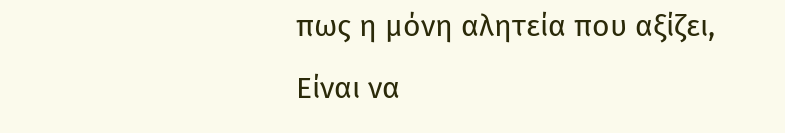πως η μόνη αλητεία που αξίζει,
Είναι να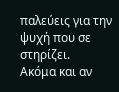παλεύεις για την ψυχή που σε στηρίζει.
Ακόμα και αν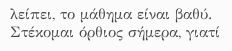λείπει, το μάθημα είναι βαθύ.
Στέκομαι όρθιος σήμερα, γιατί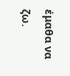έμαθα να ζω.